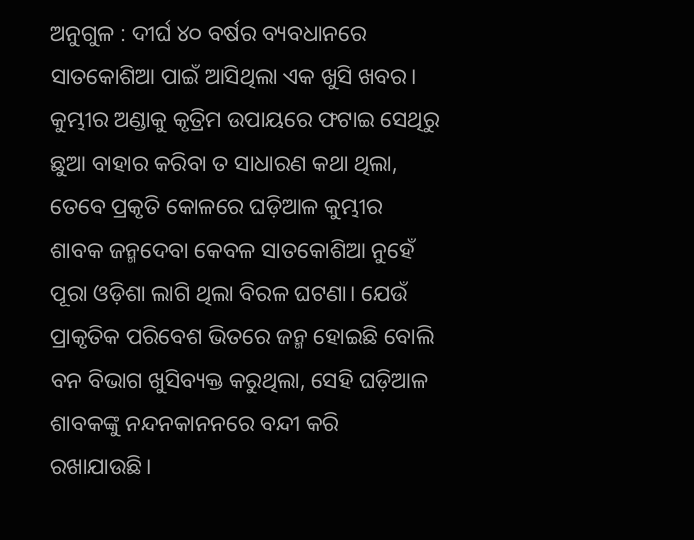ଅନୁଗୁଳ : ଦୀର୍ଘ ୪୦ ବର୍ଷର ବ୍ୟବଧାନରେ ସାତକୋଶିଆ ପାଇଁ ଆସିଥିଲା ଏକ ଖୁସି ଖବର। କୁମ୍ଭୀର ଅଣ୍ଡାକୁ କୃତ୍ରିମ ଉପାୟରେ ଫଟାଇ ସେଥିରୁ ଛୁଆ ବାହାର କରିବା ତ ସାଧାରଣ କଥା ଥିଲା, ତେବେ ପ୍ରକୃତି କୋଳରେ ଘଡ଼ିଆଳ କୁମ୍ଭୀର ଶାବକ ଜନ୍ମଦେବା କେବଳ ସାତକୋଶିଆ ନୁହେଁ ପୂରା ଓଡ଼ିଶା ଲାଗି ଥିଲା ବିରଳ ଘଟଣା। ଯେଉଁ ପ୍ରାକୃତିକ ପରିବେଶ ଭିତରେ ଜନ୍ମ ହୋଇଛି ବୋଲି ବନ ବିଭାଗ ଖୁସିବ୍ୟକ୍ତ କରୁଥିଲା, ସେହି ଘଡ଼ିଆଳ ଶାବକଙ୍କୁ ନନ୍ଦନକାନନରେ ବନ୍ଦୀ କରି ରଖାଯାଉଛି।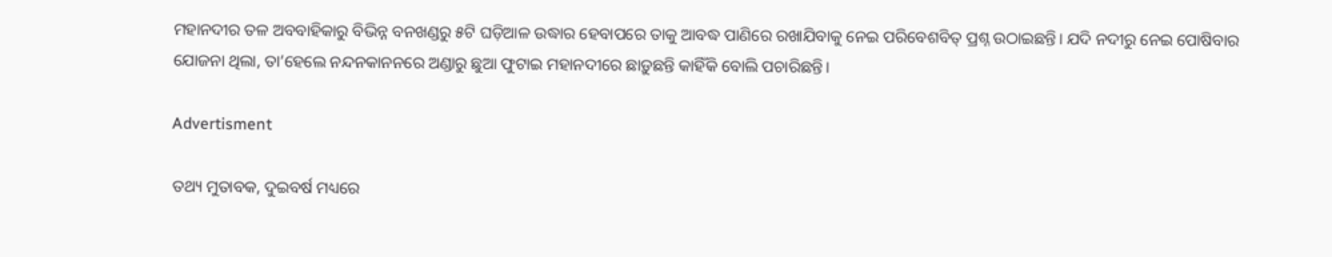ମହାନଦୀର ତଳ ଅବବାହିକାରୁ ବିଭିନ୍ନ ବନଖଣ୍ଡରୁ ୫ଟି ଘଡ଼ିଆଳ ଉଦ୍ଧାର ହେବାପରେ ତାକୁ ଆବଦ୍ଧ ପାଣିରେ ରଖାଯିବାକୁ ନେଇ ପରିବେଶବିତ୍‌ ପ୍ରଶ୍ନ ଉଠାଇଛନ୍ତି। ଯଦି ନଦୀରୁ ନେଇ ପୋଷିବାର ଯୋଜନା ଥିଲା, ତା’ହେଲେ ନନ୍ଦନକାନନରେ ଅଣ୍ଡାରୁ ଛୁଆ ଫୁଟାଇ ମହାନଦୀରେ ଛାଡ଼ୁଛନ୍ତି କାହିଁକି ବୋଲି ପଚାରିଛନ୍ତି।

Advertisment

ତଥ୍ୟ ମୁତାବକ, ଦୁଇବର୍ଷ ମଧ୍ୟରେ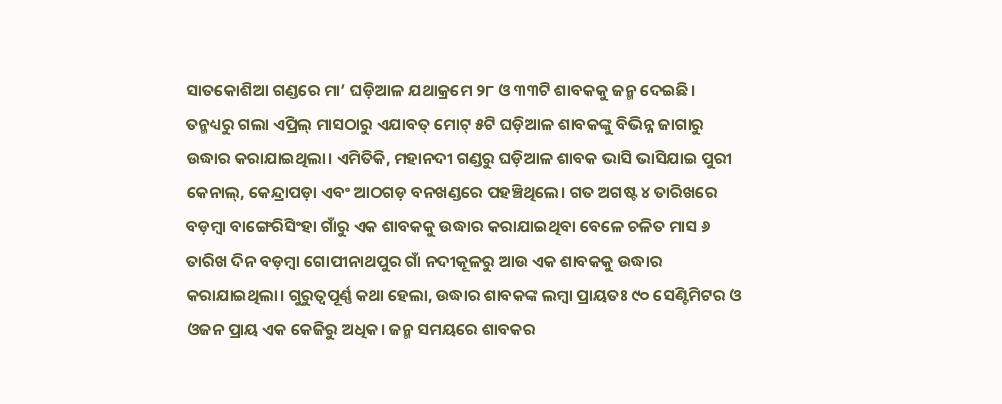ସାତକୋଶିଆ ଗଣ୍ଡରେ ମା’ ଘଡ଼ିଆଳ ଯଥାକ୍ରମେ ୨୮ ଓ ୩୩ଟି ଶାବକକୁ ଜନ୍ମ ଦେଇଛି। ତନ୍ମଧ୍ୟରୁ ଗଲା ଏପ୍ରିଲ୍‌ ମାସଠାରୁ ଏଯାବତ୍‌ ମୋଟ୍ ୫ଟି ଘଡ଼ିଆଳ ଶାବକଙ୍କୁ ବିଭିନ୍ନ ଜାଗାରୁ ଉଦ୍ଧାର କରାଯାଇଥିଲା। ଏମିତିକି, ମହାନଦୀ ଗଣ୍ଡରୁ ଘଡ଼ିଆଳ ଶାବକ ଭାସି ଭାସିଯାଇ ପୁରୀ କେନାଲ୍‌, କେନ୍ଦ୍ରାପଡ଼ା ଏବଂ ଆଠଗଡ଼ ବନଖଣ୍ଡରେ ପହଞ୍ଚିଥିଲେ। ଗତ ଅଗଷ୍ଟ ୪ ତାରିଖରେ ବଡ଼ମ୍ବା ବାଙ୍ଗେରିସିଂହା ଗାଁରୁ ଏକ ଶାବକକୁ ଉଦ୍ଧାର କରାଯାଇଥିବା ବେଳେ ଚଳିତ ମାସ ୬ ତାରିଖ ଦିନ ବଡ଼ମ୍ବା ଗୋପୀନାଥପୁର ଗାଁ ନଦୀକୂଳରୁ ଆଉ ଏକ ଶାବକକୁ ଉଦ୍ଧାର କରାଯାଇଥିଲା। ଗୁରୁତ୍ବପୂର୍ଣ୍ଣ କଥା ହେଲା, ଉଦ୍ଧାର ଶାବକଙ୍କ ଲମ୍ବା ପ୍ରାୟତଃ ୯୦ ସେଣ୍ଟିମିଟର ଓ ଓଜନ ପ୍ରାୟ ଏକ କେଜିରୁ ଅଧିକ। ଜନ୍ମ ସମୟରେ ଶାବକର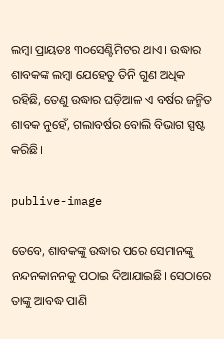ଲମ୍ବା ପ୍ରାୟତଃ ୩୦ସେଣ୍ଟିମିଟର ଥାଏ। ଉଦ୍ଧାର ଶାବକଙ୍କ ଲମ୍ବା ଯେହେତୁ ତିନି ଗୁଣ ଅଧିକ ରହିଛି, ତେଣୁ ଉଦ୍ଧାର ଘଡ଼ିଆଳ ଏ ବର୍ଷର ଜନ୍ମିତ ଶାବକ ନୁହେଁ, ଗଲାବର୍ଷର ବୋଲି ବିଭାଗ ସ୍ପଷ୍ଟ କରିଛି।

publive-image

ତେବେ, ଶାବକଙ୍କୁ ଉଦ୍ଧାର ପରେ ସେମାନଙ୍କୁ ନନ୍ଦନକାନନକୁ ପଠାଇ ଦିଆଯାଇଛି। ସେଠାରେ ତାଙ୍କୁ ଆବଦ୍ଧ ପାଣି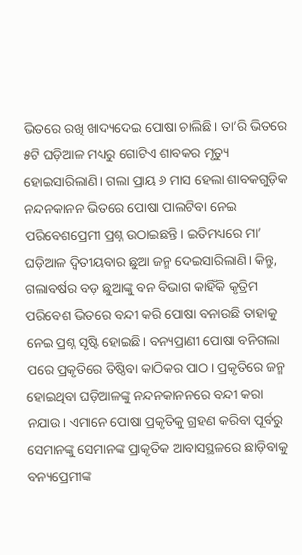ଭିତରେ ରଖି ଖାଦ୍ୟଦେଇ ପୋଷା ଚାଲିଛି। ତା’ରି ଭିତରେ ୫ଟି ଘଡ଼ିଆଳ ମଧ୍ୟରୁ ଗୋଟିଏ ଶାବକର ମୃତ୍ୟୁ ହୋଇସାରିଲାଣି। ଗଲା ପ୍ରାୟ ୬ ମାସ ହେଲା ଶାବକଗୁଡ଼ିକ ନନ୍ଦନକାନନ ଭିତରେ ପୋଷା ପାଲଟିବା ନେଇ ପରିବେଶପ୍ରେମୀ ପ୍ରଶ୍ନ ଉଠାଇଛନ୍ତି। ଇତିମଧ୍ୟରେ ମା’ ଘଡ଼ିଆଳ ଦ୍ବିତୀୟବାର ଛୁଆ ଜନ୍ମ ଦେଇସାରିଲାଣି। କିନ୍ତୁ, ଗଲାବର୍ଷର ବଡ଼ ଛୁଆଙ୍କୁ ବନ ବିଭାଗ କାହିଁକି କୃତ୍ରିମ ପରିବେଶ ଭିତରେ ବନ୍ଦୀ କରି ପୋଷା ବନାଉଛି ତାହାକୁ ନେଇ ପ୍ରଶ୍ନ ସୃଷ୍ଟି ହୋଇଛି। ବନ୍ୟପ୍ରାଣୀ ପୋଷା ବନିଗଲା ପରେ ପ୍ରକୃତିରେ ତିଷ୍ଠିବା କାଠିକର ପାଠ। ପ୍ରକୃତିରେ ଜନ୍ମ ହୋଇଥିବା ଘଡ଼ିଆଳଙ୍କୁ ନନ୍ଦନକାନନରେ ବନ୍ଦୀ କରା ନଯାଉ। ଏମାନେ ପୋଷା ପ୍ରକୃତିକୁ ଗ୍ରହଣ କରିବା ପୂର୍ବରୁ ସେମାନଙ୍କୁ ସେମାନଙ୍କ ପ୍ରାକୃତିକ ଆବାସସ୍ଥଳରେ ଛାଡ଼ିବାକୁ ବନ୍ୟପ୍ରେମୀଙ୍କ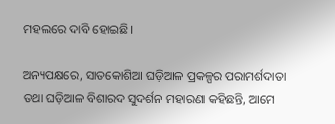ମହଲରେ ଦାବି ହୋଇଛି।

ଅନ୍ୟପକ୍ଷ‌ରେ, ସାତକୋଶିଆ ଘଡ଼ିଆଳ ପ୍ରକଳ୍ପର ପରାମର୍ଶଦାତା ତଥା ଘଡ଼ିଆଳ ବିଶାରଦ ସୁଦର୍ଶନ ମହାରଣା କହିଛନ୍ତି, ଆମେ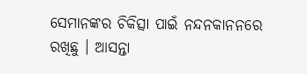ସେମାନଙ୍କର ଚିକିତ୍ସା ପାଇଁ ନନ୍ଦନକାନନରେ ରଖିଛୁ । ଆସନ୍ତା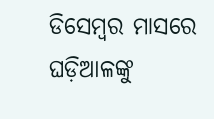ଡିସେମ୍ବର ମାସରେ ଘଡ଼ିଆଳଙ୍କୁ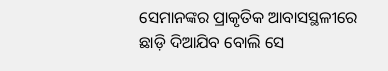ସେମାନଙ୍କର ପ୍ରାକୃତିକ ଆବାସସ୍ଥଳୀରେ ଛାଡ଼ି ଦିଆଯିବ ବୋଲି ସେ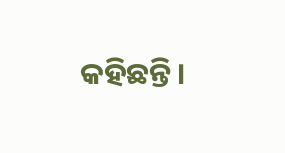କହିଛନ୍ତି।